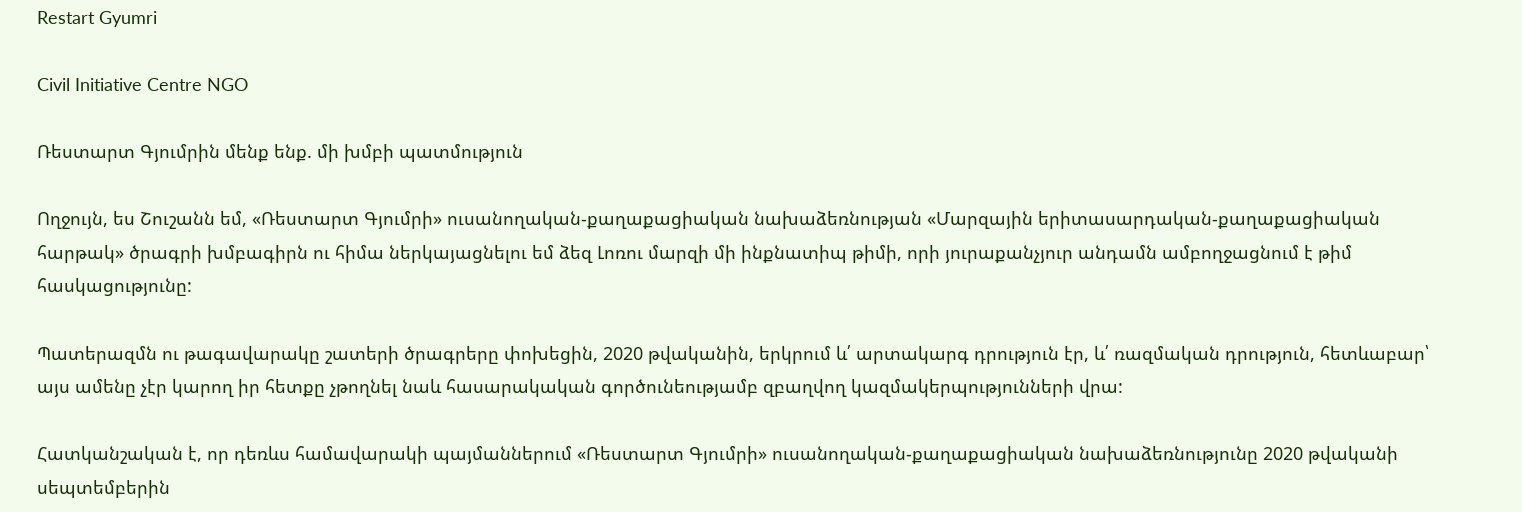Restart Gyumri

Civil Initiative Centre NGO

Ռեստարտ Գյումրին մենք ենք. մի խմբի պատմություն

Ողջույն, ես Շուշանն եմ, «Ռեստարտ Գյումրի» ուսանողական-քաղաքացիական նախաձեռնության «Մարզային երիտասարդական-քաղաքացիական հարթակ» ծրագրի խմբագիրն ու հիմա ներկայացնելու եմ ձեզ Լոռու մարզի մի ինքնատիպ թիմի, որի յուրաքանչյուր անդամն ամբողջացնում է թիմ հասկացությունը:

Պատերազմն ու թագավարակը շատերի ծրագրերը փոխեցին, 2020 թվականին, երկրում և՛ արտակարգ դրություն էր, և՛ ռազմական դրություն, հետևաբար՝ այս ամենը չէր կարող իր հետքը չթողնել նաև հասարակական գործունեությամբ զբաղվող կազմակերպությունների վրա:

Հատկանշական է, որ դեռևս համավարակի պայմաններում «Ռեստարտ Գյումրի» ուսանողական-քաղաքացիական նախաձեռնությունը 2020 թվականի սեպտեմբերին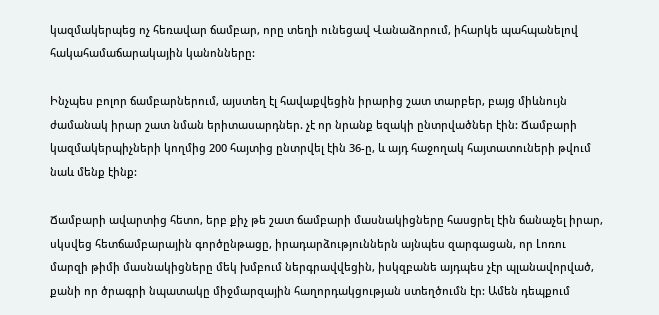կազմակերպեց ոչ հեռավար ճամբար, որը տեղի ունեցավ Վանաձորում, իհարկե պահպանելով հակահամաճարակային կանոնները:

Ինչպես բոլոր ճամբարներում, այստեղ էլ հավաքվեցին իրարից շատ տարբեր, բայց միևնույն ժամանակ իրար շատ նման երիտասարդներ. չէ որ նրանք եզակի ընտրվածներ էին: Ճամբարի կազմակերպիչների կողմից 200 հայտից ընտրվել էին 36-ը, և այդ հաջողակ հայտատուների թվում նաև մենք էինք:

Ճամբարի ավարտից հետո, երբ քիչ թե շատ ճամբարի մասնակիցները հասցրել էին ճանաչել իրար, սկսվեց հետճամբարային գործընթացը, իրադարձություններն այնպես զարգացան, որ Լոռու մարզի թիմի մասնակիցները մեկ խմբում ներգրավվեցին, իսկզբանե այդպես չէր պլանավորված, քանի որ ծրագրի նպատակը միջմարզային հաղորդակցության ստեղծումն էր: Ամեն դեպքում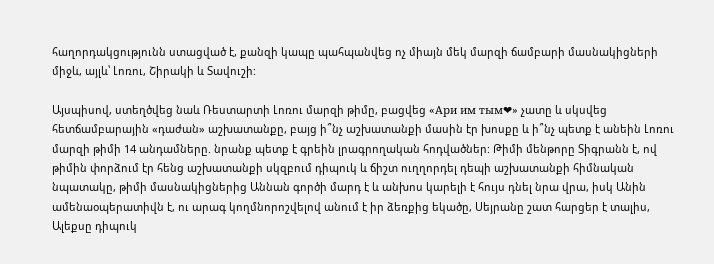հաղորդակցությունն ստացված է, քանզի կապը պահպանվեց ոչ միայն մեկ մարզի ճամբարի մասնակիցների միջև, այլև՝ Լոռու, Շիրակի և Տավուշի:

Այսպիսով, ստեղծվեց նաև Ռեստարտի Լոռու մարզի թիմը, բացվեց «Ари им тым❤» չատը և սկսվեց հետճամբարային «դաժան» աշխատանքը, բայց ի՞նչ աշխատանքի մասին էր խոսքը և ի՞նչ պետք է անեին Լոռու մարզի թիմի 14 անդամները. նրանք պետք է գրեին լրագրողական հոդվածներ: Թիմի մենթորը Տիգրանն է, ով թիմին փորձում էր հենց աշխատանքի սկզբում դիպուկ և ճիշտ ուղղորդել դեպի աշխատանքի հիմնական նպատակը, թիմի մասնակիցներից Աննան գործի մարդ է և անխոս կարելի է հույս դնել նրա վրա, իսկ Անին ամենաօպերատիվն է, ու արագ կողմնորոշվելով անում է իր ձեռքից եկածը, Սեյրանը շատ հարցեր է տալիս, Ալեքսը դիպուկ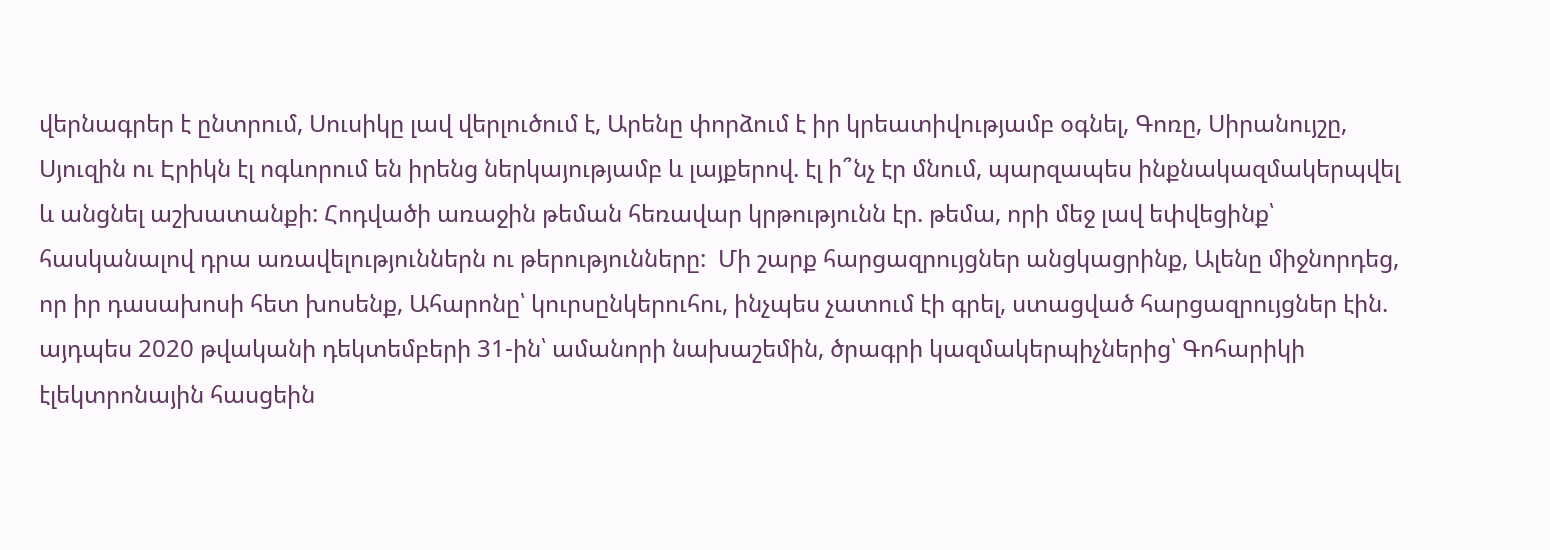վերնագրեր է ընտրում, Սուսիկը լավ վերլուծում է, Արենը փորձում է իր կրեատիվությամբ օգնել, Գոռը, Սիրանույշը, Սյուզին ու Էրիկն էլ ոգևորում են իրենց ներկայությամբ և լայքերով. էլ ի՞նչ էր մնում, պարզապես ինքնակազմակերպվել և անցնել աշխատանքի: Հոդվածի առաջին թեման հեռավար կրթությունն էր. թեմա, որի մեջ լավ եփվեցինք՝ հասկանալով դրա առավելություններն ու թերությունները:  Մի շարք հարցազրույցներ անցկացրինք, Ալենը միջնորդեց, որ իր դասախոսի հետ խոսենք, Ահարոնը՝ կուրսընկերուհու, ինչպես չատում էի գրել, ստացված հարցազրույցներ էին. այդպես 2020 թվականի դեկտեմբերի 31-ին՝ ամանորի նախաշեմին, ծրագրի կազմակերպիչներից՝ Գոհարիկի էլեկտրոնային հասցեին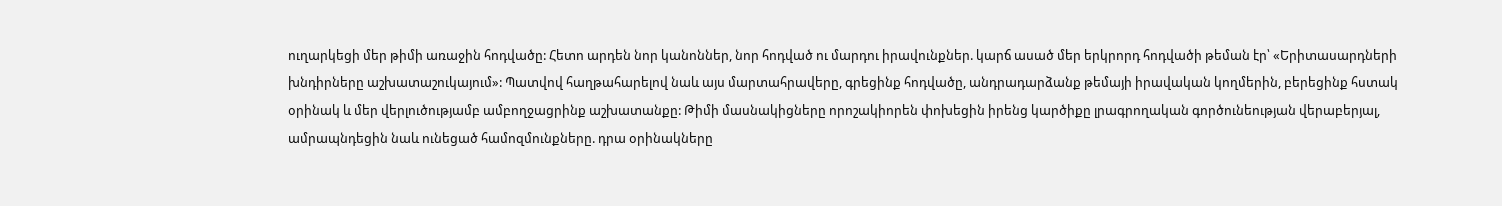ուղարկեցի մեր թիմի առաջին հոդվածը: Հետո արդեն նոր կանոններ, նոր հոդված ու մարդու իրավունքներ. կարճ ասած մեր երկրորդ հոդվածի թեման էր՝ «Երիտասարդների խնդիրները աշխատաշուկայում»: Պատվով հաղթահարելով նաև այս մարտահրավերը, գրեցինք հոդվածը, անդրադարձանք թեմայի իրավական կողմերին, բերեցինք հստակ օրինակ և մեր վերլուծությամբ ամբողջացրինք աշխատանքը: Թիմի մասնակիցները որոշակիորեն փոխեցին իրենց կարծիքը լրագրողական գործունեության վերաբերյալ, ամրապնդեցին նաև ունեցած համոզմունքները. դրա օրինակները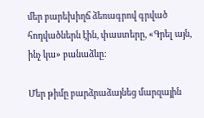մեր բարեխիղճ ձեռագրով գրված հոդվածներն էին, փաստերը, «Գրել այն, ինչ կա» բանաձևը:

Մեր թիմը բարձրաձայնեց մարզային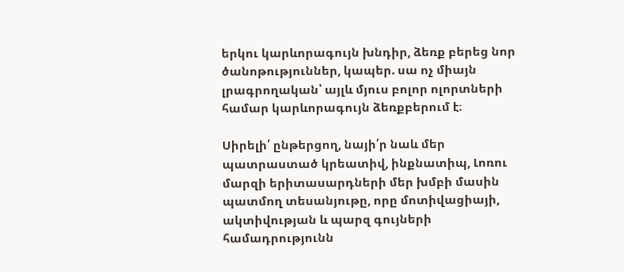երկու կարևորագույն խնդիր, ձեռք բերեց նոր ծանոթություններ, կապեր. սա ոչ միայն լրագրողական՝ այլև մյուս բոլոր ոլորտների համար կարևորագույն ձեռքբերում է։

Սիրելի՛ ընթերցող, նայի՛ր նաև մեր պատրաստած կրեատիվ, ինքնատիպ, Լոռու մարզի երիտասարդների մեր խմբի մասին պատմող տեսանյութը, որը մոտիվացիայի, ակտիվության և պարզ գույների համադրությունն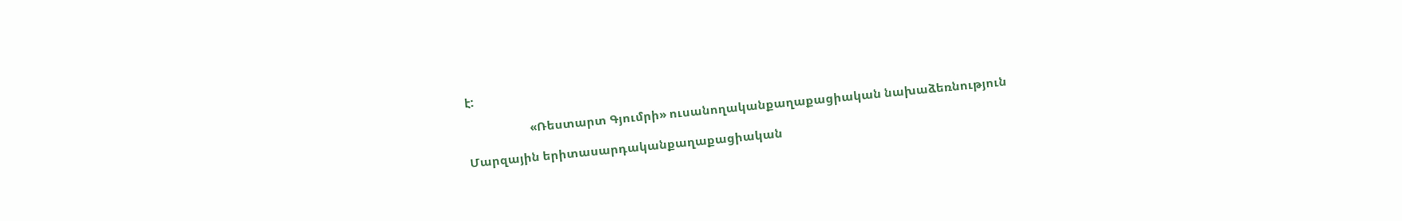է:

                     «Ռեստարտ Գյումրի» ուսանողականքաղաքացիական նախաձեռնություն

Մարզային երիտասարդականքաղաքացիական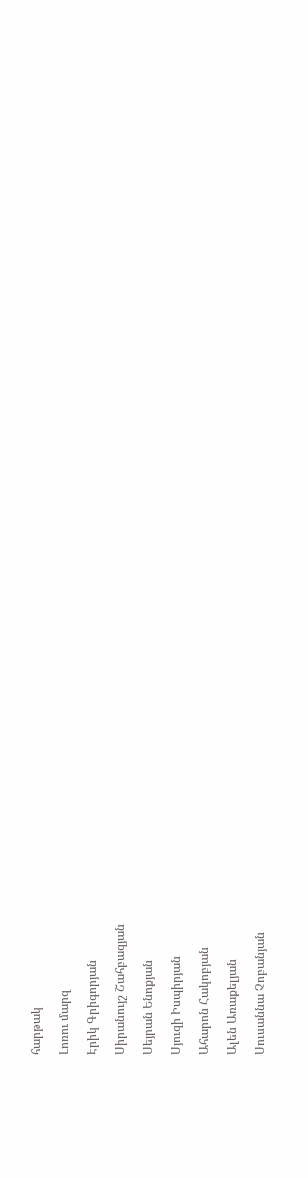հարթակ

Լոռու մարզ

Էրիկ Գրիգորյան

Սիրանույշ Շահբազյան

Սեյրան Ենոքյան

Սյուզի Իսպիրյան

Ահարոն Հակոբյան

Ալեն Առաքելյան

Սուսաննա Չոբանյան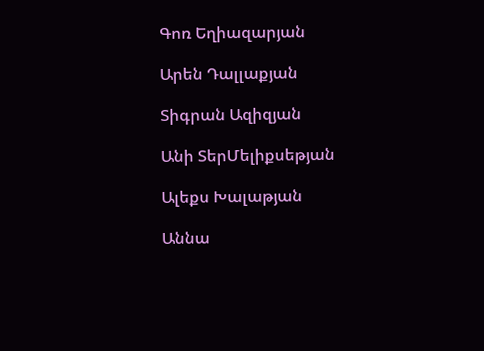Գոռ Եղիազարյան

Արեն Դալլաքյան

Տիգրան Ազիզյան

Անի ՏերՄելիքսեթյան

Ալեքս Խալաթյան

Աննա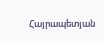Հայրապետյան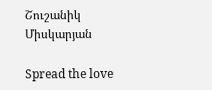Շուշանիկ Միսկարյան

Spread the love